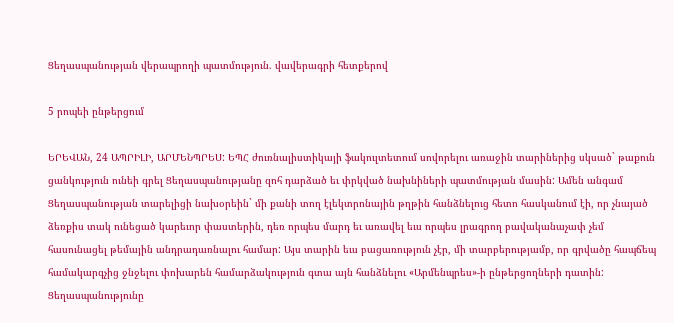Ցեղասպանության վերապրողի պատմություն. վավերագրի հետքերով

5 րոպեի ընթերցում

ԵՐԵՎԱՆ, 24 ԱՊՐԻԼԻ, ԱՐՄԵՆՊՐԵՍ: ԵՊՀ ժուռնալիստիկայի ֆակուլտետում սովորելու առաջին տարիներից սկսած` թաքուն ցանկություն ունեի գրել Ցեղասպանությանը զոհ դարձած եւ փրկված նախնիների պատմության մասին: Ամեն անգամ Ցեղասպանության տարելիցի նախօրեին` մի քանի տող էլեկտրոնային թղթին հանձնելուց հետո հասկանում էի, որ չնայած ձեռքիս տակ ունեցած կարեւոր փաստերին, դեռ որպես մարդ եւ առավել եւս որպես լրագրող բավականաչափ չեմ հասունացել թեմային անդրադառնալու համար: Այս տարին եւս բացառություն չէր, մի տարբերությամբ, որ գրվածը հապճեպ համակարգչից ջնջելու փոխարեն համարձակություն գտա այն հանձնելու «Արմենպրես»-ի ընթերցողների դատին: Ցեղասպանությունը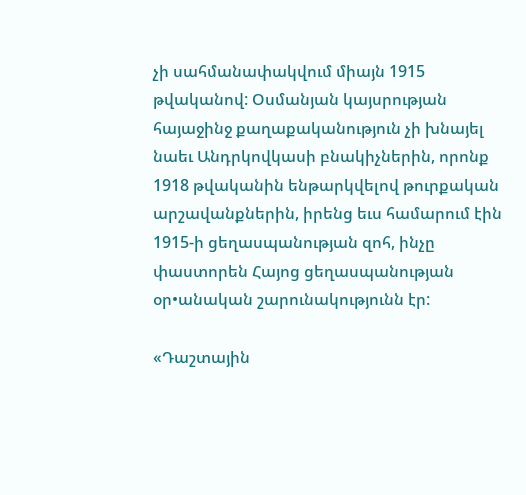չի սահմանափակվում միայն 1915 թվականով: Օսմանյան կայսրության հայաջինջ քաղաքականություն չի խնայել նաեւ Անդրկովկասի բնակիչներին, որոնք 1918 թվականին ենթարկվելով թուրքական արշավանքներին, իրենց եւս համարում էին 1915-ի ցեղասպանության զոհ, ինչը փաստորեն Հայոց ցեղասպանության օր•անական շարունակությունն էր:

«Դաշտային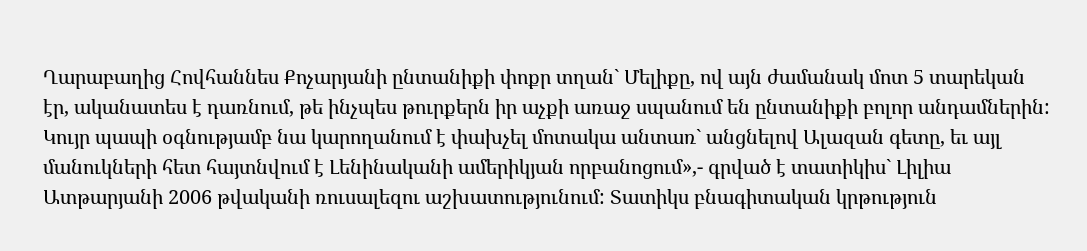Ղարաբաղից Հովհաննես Քոչարյանի ընտանիքի փոքր տղան` Մելիքը, ով այն ժամանակ մոտ 5 տարեկան էր, ականատես է դառնում, թե ինչպես թուրքերն իր աչքի առաջ սպանում են ընտանիքի բոլոր անդամներին: Կույր պապի օգնությամբ նա կարողանում է փախչել մոտակա անտառ` անցնելով Ալազան գետը, եւ այլ մանուկների հետ հայտնվում է Լենինականի ամերիկյան որբանոցում»,- գրված է տատիկիս` Լիլիա Ատթարյանի 2006 թվականի ռուսալեզու աշխատությունում: Տատիկս բնագիտական կրթություն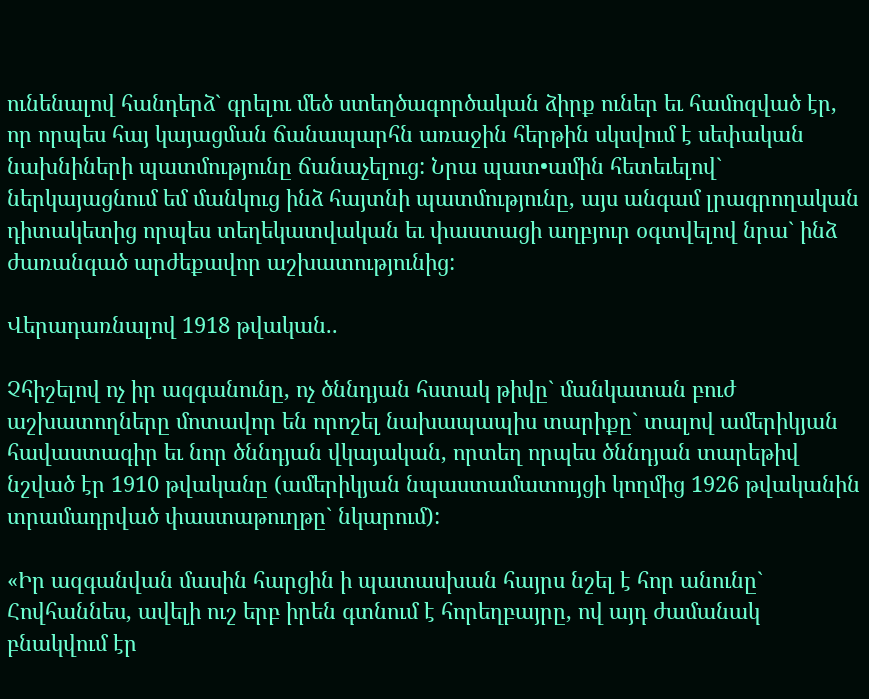ունենալով հանդերձ` գրելու մեծ ստեղծագործական ձիրք ուներ եւ համոզված էր, որ որպես հայ կայացման ճանապարհն առաջին հերթին սկսվում է սեփական նախնիների պատմությունը ճանաչելուց: Նրա պատ•ամին հետեւելով` ներկայացնում եմ մանկուց ինձ հայտնի պատմությունը, այս անգամ լրագրողական դիտակետից որպես տեղեկատվական եւ փաստացի աղբյուր օգտվելով նրա` ինձ ժառանգած արժեքավոր աշխատությունից:

Վերադառնալով 1918 թվական..

Չհիշելով ոչ իր ազգանունը, ոչ ծննդյան հստակ թիվը` մանկատան բուժ աշխատողները մոտավոր են որոշել նախապապիս տարիքը` տալով ամերիկյան հավաստագիր եւ նոր ծննդյան վկայական, որտեղ որպես ծննդյան տարեթիվ նշված էր 1910 թվականը (ամերիկյան նպաստամատույցի կողմից 1926 թվականին տրամադրված փաստաթուղթը` նկարում):

«Իր ազգանվան մասին հարցին ի պատասխան հայրս նշել է հոր անունը` Հովհաննես, ավելի ուշ երբ իրեն գտնում է հորեղբայրը, ով այդ ժամանակ բնակվում էր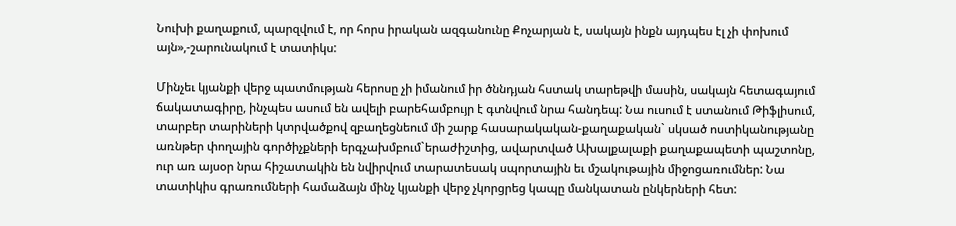Նուխի քաղաքում, պարզվում է, որ հորս իրական ազգանունը Քոչարյան է, սակայն ինքն այդպես էլ չի փոխում այն»,-շարունակում է տատիկս:

Մինչեւ կյանքի վերջ պատմության հերոսը չի իմանում իր ծննդյան հստակ տարեթվի մասին, սակայն հետագայում ճակատագիրը, ինչպես ասում են ավելի բարեհամբույր է գտնվում նրա հանդեպ: Նա ուսում է ստանում Թիֆլիսում, տարբեր տարիների կտրվածքով զբաղեցնեում մի շարք հասարակական-քաղաքական` սկսած ոստիկանությանը առնթեր փողային գործիչքների երգչախմբում`երաժիշտից, ավարտված Ախալքալաքի քաղաքապետի պաշտոնը, ուր առ այսօր նրա հիշատակին են նվիրվում տարատեսակ սպորտային եւ մշակութային միջոցառումներ: Նա տատիկիս գրառումների համաձայն մինչ կյանքի վերջ չկորցրեց կապը մանկատան ընկերների հետ: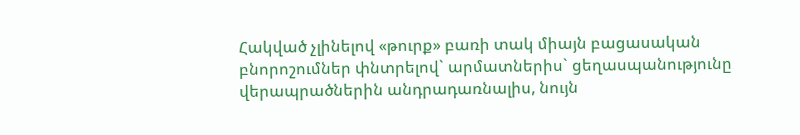Հակված չլինելով «թուրք» բառի տակ միայն բացասական բնորոշումներ փնտրելով` արմատներիս` ցեղասպանությունը վերապրածներին անդրադառնալիս, նույն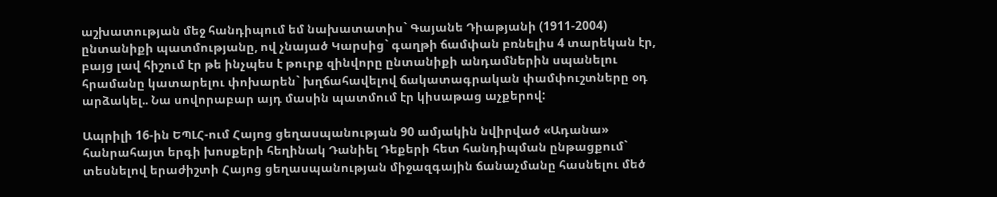աշխատության մեջ հանդիպում եմ նախատատիս` Գայանե Դիաթյանի (1911-2004) ընտանիքի պատմությանը, ով չնայած Կարսից` գաղթի ճամփան բռնելիս 4 տարեկան էր, բայց լավ հիշում էր թե ինչպես է թուրք զինվորը ընտանիքի անդամներին սպանելու հրամանը կատարելու փոխարեն` խղճահավելով ճակատագրական փամփուշտները օդ արձակել.. Նա սովորաբար այդ մասին պատմում էր կիսաթաց աչքերով:

Ապրիլի 16-ին ԵՊԼՀ-ում Հայոց ցեղասպանության 90 ամյակին նվիրված «Ադանա» հանրահայտ երգի խոսքերի հեղինակ Դանիել Դեքերի հետ հանդիպման ընթացքում` տեսնելով երաժիշտի Հայոց ցեղասպանության միջազգային ճանաչմանը հասնելու մեծ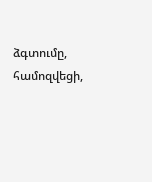ձգտումը, համոզվեցի,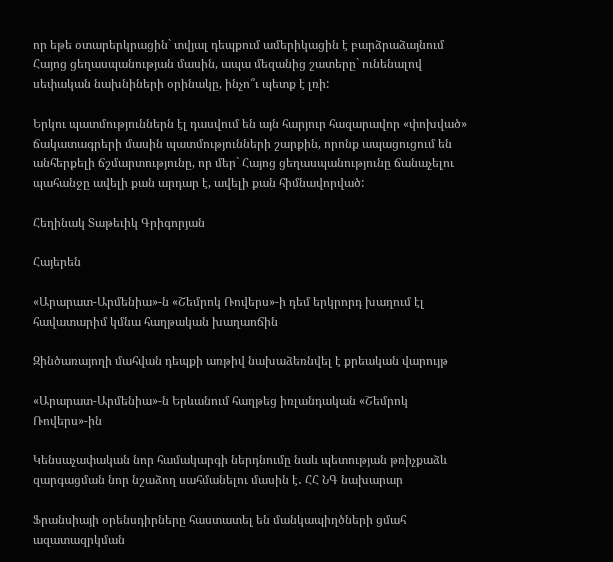որ եթե օտարերկրացին` տվյալ դեպքում ամերիկացին է բարձրաձայնում Հայոց ցեղասպանության մասին, ապա մեզանից շատերը` ունենալով սեփական նախնիների օրինակը, ինչո՞ւ պետք է լռի:

Երկու պատմություններն էլ դասվում են այն հարյուր հազարավոր «փոխված» ճակատագրերի մասին պատմությունների շարքին, որոնք ապացուցում են անհերքելի ճշմարտությունը, որ մեր` Հայոց ցեղասպանությունը ճանաչելու պահանջը ավելի քան արդար է, ավելի քան հիմնավորված:

Հեղինակ Տաթեւիկ Գրիգորյան

Հայերեն

«Արարատ-Արմենիա»-ն «Շեմրոկ Ռովերս»-ի դեմ երկրորդ խաղում էլ հավատարիմ կմնա հաղթական խաղաոճին

Զինծառայողի մահվան դեպքի առթիվ նախաձեռնվել է քրեական վարույթ

«Արարատ-Արմենիա»-ն Երևանում հաղթեց իռլանդական «Շեմրոկ Ռովերս»-ին

Կենսաչափական նոր համակարգի ներդնումը նաև պետության թռիչքաձև զարգացման նոր նշաձող սահմանելու մասին է․ ՀՀ ՆԳ նախարար

Ֆրանսիայի օրենսդիրները հաստատել են մանկապիղծների ցմահ ազատազրկման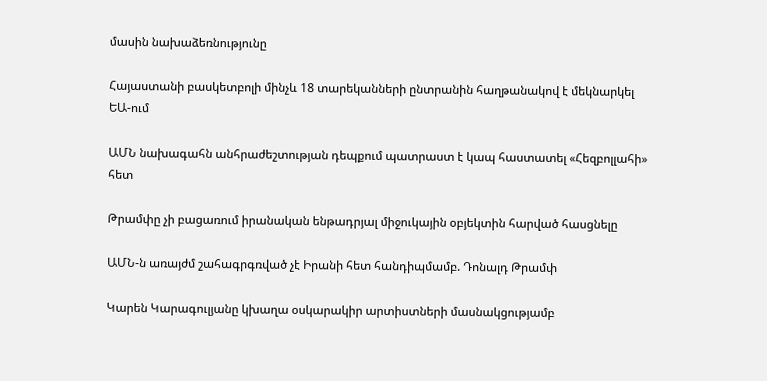մասին նախաձեռնությունը

Հայաստանի բասկետբոլի մինչև 18 տարեկանների ընտրանին հաղթանակով է մեկնարկել ԵԱ-ում

ԱՄՆ նախագահն անհրաժեշտության դեպքում պատրաստ է կապ հաստատել «Հեզբոլլահի» հետ

Թրամփը չի բացառում իրանական ենթադրյալ միջուկային օբյեկտին հարված հասցնելը

ԱՄՆ-ն առայժմ շահագրգռված չէ Իրանի հետ հանդիպմամբ. Դոնալդ Թրամփ

Կարեն Կարագուլյանը կխաղա օսկարակիր արտիստների մասնակցությամբ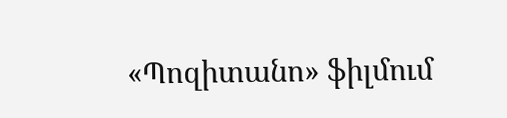«Պոզիտանո» ֆիլմում